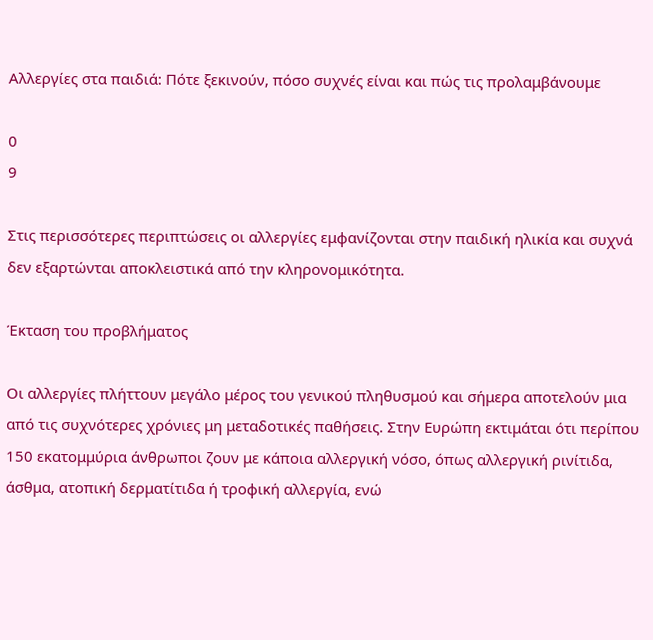Αλλεργίες στα παιδιά: Πότε ξεκινούν, πόσο συχνές είναι και πώς τις προλαμβάνουμε

0
9

Στις περισσότερες περιπτώσεις οι αλλεργίες εμφανίζονται στην παιδική ηλικία και συχνά δεν εξαρτώνται αποκλειστικά από την κληρονομικότητα.

Έκταση του προβλήματος

Οι αλλεργίες πλήττουν μεγάλο μέρος του γενικού πληθυσμού και σήμερα αποτελούν μια από τις συχνότερες χρόνιες μη μεταδοτικές παθήσεις. Στην Ευρώπη εκτιμάται ότι περίπου 150 εκατομμύρια άνθρωποι ζουν με κάποια αλλεργική νόσο, όπως αλλεργική ρινίτιδα, άσθμα, ατοπική δερματίτιδα ή τροφική αλλεργία, ενώ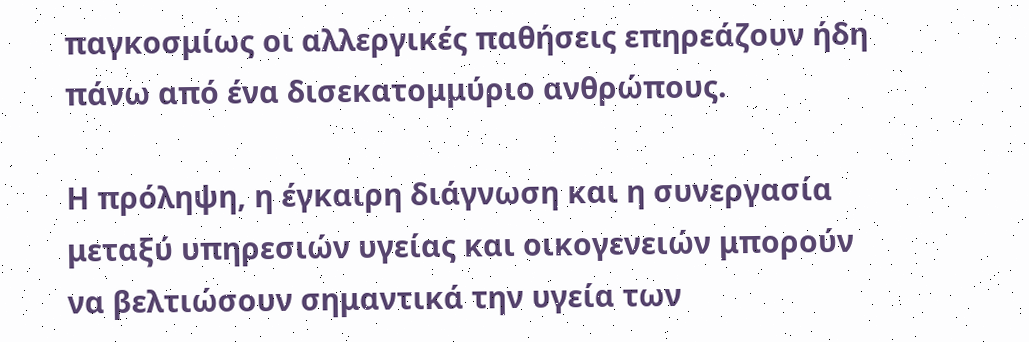παγκοσμίως οι αλλεργικές παθήσεις επηρεάζουν ήδη πάνω από ένα δισεκατομμύριο ανθρώπους.

Η πρόληψη, η έγκαιρη διάγνωση και η συνεργασία μεταξύ υπηρεσιών υγείας και οικογενειών μπορούν να βελτιώσουν σημαντικά την υγεία των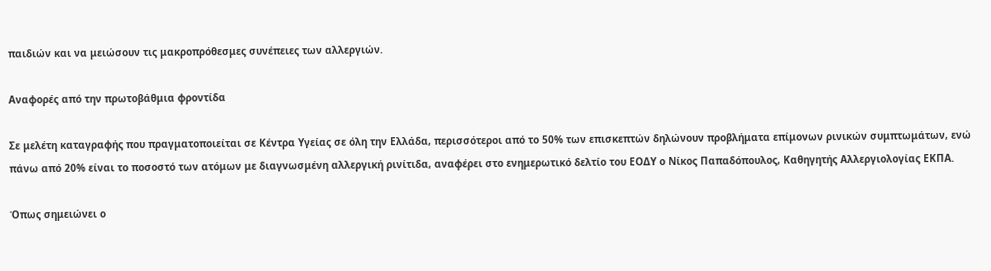παιδιών και να μειώσουν τις μακροπρόθεσμες συνέπειες των αλλεργιών.

Αναφορές από την πρωτοβάθμια φροντίδα

Σε μελέτη καταγραφής που πραγματοποιείται σε Κέντρα Υγείας σε όλη την Ελλάδα, περισσότεροι από το 50% των επισκεπτών δηλώνουν προβλήματα επίμονων ρινικών συμπτωμάτων, ενώ πάνω από 20% είναι το ποσοστό των ατόμων με διαγνωσμένη αλλεργική ρινίτιδα, αναφέρει στο ενημερωτικό δελτίο του ΕΟΔΥ ο Νίκος Παπαδόπουλος, Καθηγητής Αλλεργιολογίας ΕΚΠΑ.

Όπως σημειώνει ο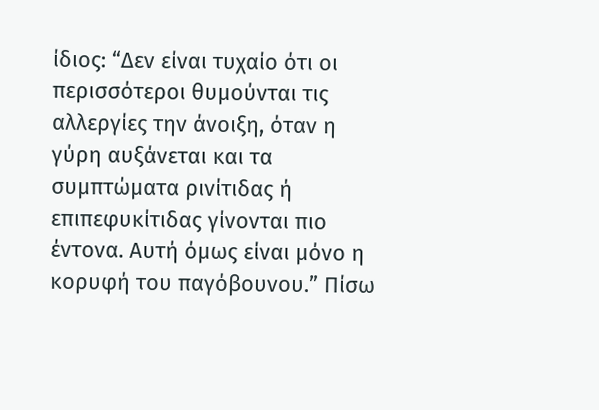ίδιος: “Δεν είναι τυχαίο ότι οι περισσότεροι θυμούνται τις αλλεργίες την άνοιξη, όταν η γύρη αυξάνεται και τα συμπτώματα ρινίτιδας ή επιπεφυκίτιδας γίνονται πιο έντονα. Αυτή όμως είναι μόνο η κορυφή του παγόβουνου.” Πίσω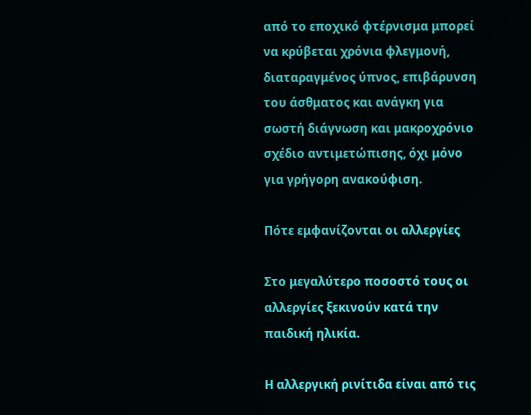από το εποχικό φτέρνισμα μπορεί να κρύβεται χρόνια φλεγμονή, διαταραγμένος ύπνος, επιβάρυνση του άσθματος και ανάγκη για σωστή διάγνωση και μακροχρόνιο σχέδιο αντιμετώπισης, όχι μόνο για γρήγορη ανακούφιση.

Πότε εμφανίζονται οι αλλεργίες

Στο μεγαλύτερο ποσοστό τους οι αλλεργίες ξεκινούν κατά την παιδική ηλικία.

Η αλλεργική ρινίτιδα είναι από τις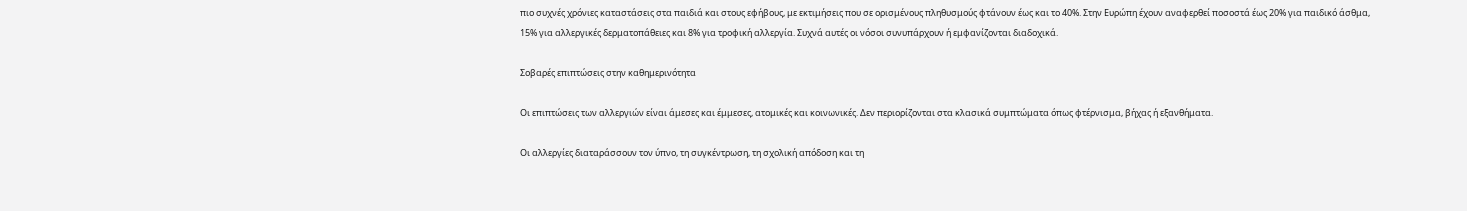πιο συχνές χρόνιες καταστάσεις στα παιδιά και στους εφήβους, με εκτιμήσεις που σε ορισμένους πληθυσμούς φτάνουν έως και το 40%. Στην Ευρώπη έχουν αναφερθεί ποσοστά έως 20% για παιδικό άσθμα, 15% για αλλεργικές δερματοπάθειες και 8% για τροφική αλλεργία. Συχνά αυτές οι νόσοι συνυπάρχουν ή εμφανίζονται διαδοχικά.

Σοβαρές επιπτώσεις στην καθημερινότητα

Οι επιπτώσεις των αλλεργιών είναι άμεσες και έμμεσες, ατομικές και κοινωνικές. Δεν περιορίζονται στα κλασικά συμπτώματα όπως φτέρνισμα, βήχας ή εξανθήματα.

Οι αλλεργίες διαταράσσουν τον ύπνο, τη συγκέντρωση, τη σχολική απόδοση και τη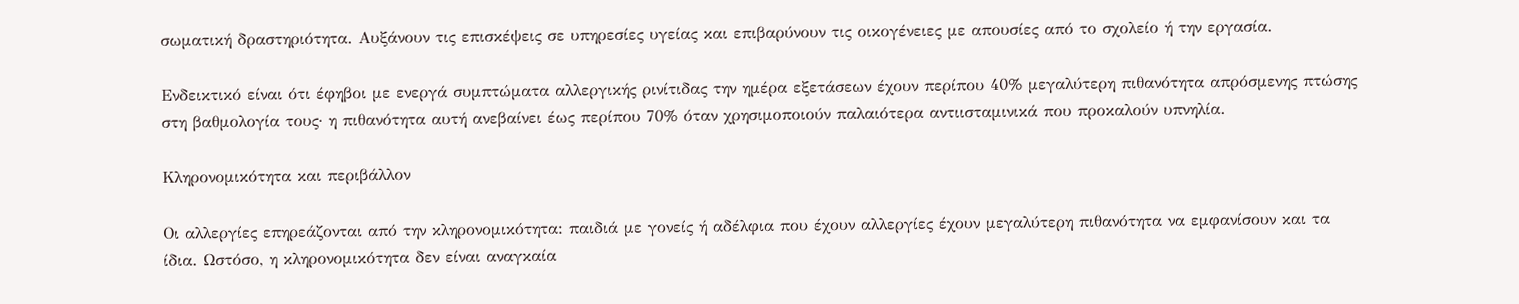σωματική δραστηριότητα. Αυξάνουν τις επισκέψεις σε υπηρεσίες υγείας και επιβαρύνουν τις οικογένειες με απουσίες από το σχολείο ή την εργασία.

Ενδεικτικό είναι ότι έφηβοι με ενεργά συμπτώματα αλλεργικής ρινίτιδας την ημέρα εξετάσεων έχουν περίπου 40% μεγαλύτερη πιθανότητα απρόσμενης πτώσης στη βαθμολογία τους· η πιθανότητα αυτή ανεβαίνει έως περίπου 70% όταν χρησιμοποιούν παλαιότερα αντιισταμινικά που προκαλούν υπνηλία.

Κληρονομικότητα και περιβάλλον

Οι αλλεργίες επηρεάζονται από την κληρονομικότητα: παιδιά με γονείς ή αδέλφια που έχουν αλλεργίες έχουν μεγαλύτερη πιθανότητα να εμφανίσουν και τα ίδια. Ωστόσο, η κληρονομικότητα δεν είναι αναγκαία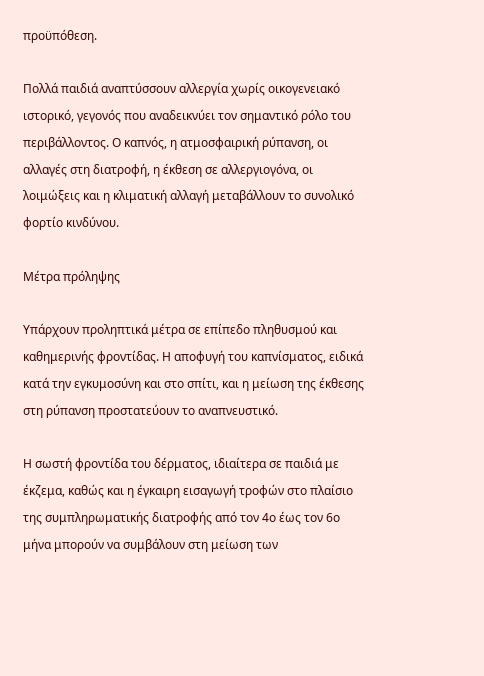προϋπόθεση.

Πολλά παιδιά αναπτύσσουν αλλεργία χωρίς οικογενειακό ιστορικό, γεγονός που αναδεικνύει τον σημαντικό ρόλο του περιβάλλοντος. Ο καπνός, η ατμοσφαιρική ρύπανση, οι αλλαγές στη διατροφή, η έκθεση σε αλλεργιογόνα, οι λοιμώξεις και η κλιματική αλλαγή μεταβάλλουν το συνολικό φορτίο κινδύνου.

Μέτρα πρόληψης

Υπάρχουν προληπτικά μέτρα σε επίπεδο πληθυσμού και καθημερινής φροντίδας. Η αποφυγή του καπνίσματος, ειδικά κατά την εγκυμοσύνη και στο σπίτι, και η μείωση της έκθεσης στη ρύπανση προστατεύουν το αναπνευστικό.

Η σωστή φροντίδα του δέρματος, ιδιαίτερα σε παιδιά με έκζεμα, καθώς και η έγκαιρη εισαγωγή τροφών στο πλαίσιο της συμπληρωματικής διατροφής από τον 4ο έως τον 6ο μήνα μπορούν να συμβάλουν στη μείωση των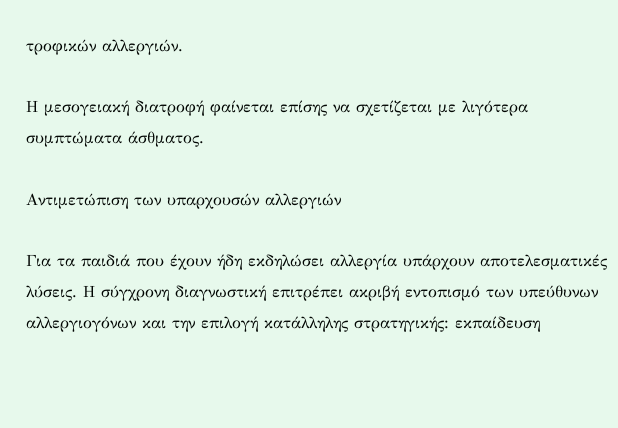τροφικών αλλεργιών.

Η μεσογειακή διατροφή φαίνεται επίσης να σχετίζεται με λιγότερα συμπτώματα άσθματος.

Αντιμετώπιση των υπαρχουσών αλλεργιών

Για τα παιδιά που έχουν ήδη εκδηλώσει αλλεργία υπάρχουν αποτελεσματικές λύσεις. Η σύγχρονη διαγνωστική επιτρέπει ακριβή εντοπισμό των υπεύθυνων αλλεργιογόνων και την επιλογή κατάλληλης στρατηγικής: εκπαίδευση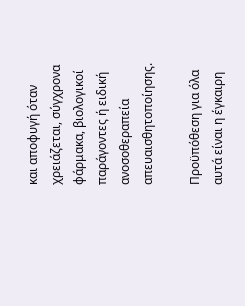και αποφυγή όταν χρειάζεται, σύγχρονα φάρμακα, βιολογικοί παράγοντες ή ειδική ανοσοθεραπεία απευαισθητοποίησης.

Προϋπόθεση για όλα αυτά είναι η έγκαιρη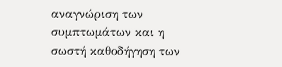αναγνώριση των συμπτωμάτων και η σωστή καθοδήγηση των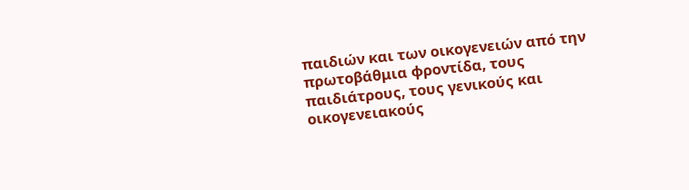παιδιών και των οικογενειών από την πρωτοβάθμια φροντίδα, τους παιδιάτρους, τους γενικούς και οικογενειακούς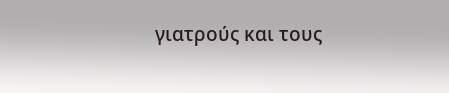γιατρούς και τους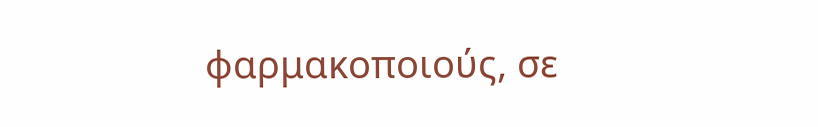φαρμακοποιούς, σε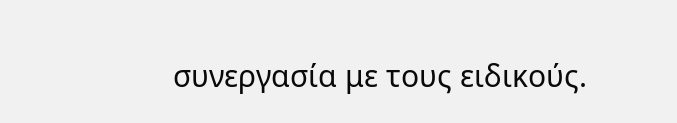συνεργασία με τους ειδικούς.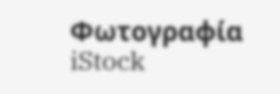Φωτογραφία iStock